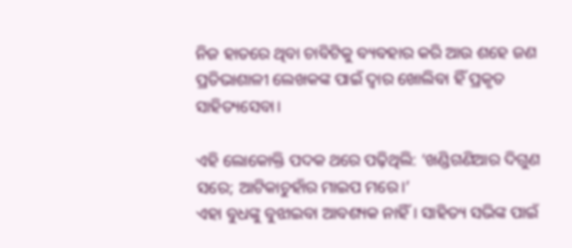ନିଜ ହାତରେ ଥିବା ଚାବିଟିକୁ ବ୍ୟବହାର କରି ଆଉ ଶହେ ଜଣ ପ୍ରତିଭାଶାଳୀ ଲେଖକଙ୍କ ପାଇଁ ଦ୍ୱାର ଖୋଲିବା ହିଁ ପ୍ରକୃତ ସାହିତ୍ୟସେବା।

ଏହି ଲୋକୋକ୍ତି ପଦକ ଥରେ ପଢ଼ିଥିଲି: ‘ଖଣ୍ଡିଗଣିଆର ଦିଗୁଣ ସରେ; ଆଟିକାଚୁହାଁର ମାଇପ ମରେ।’
ଏହା ବୁଧଙ୍କୁ ବୁଝାଇବା ଆବଶ୍ୟକ ନାହିଁ। ସାହିତ୍ୟ ସଭିଙ୍କ ପାଇଁ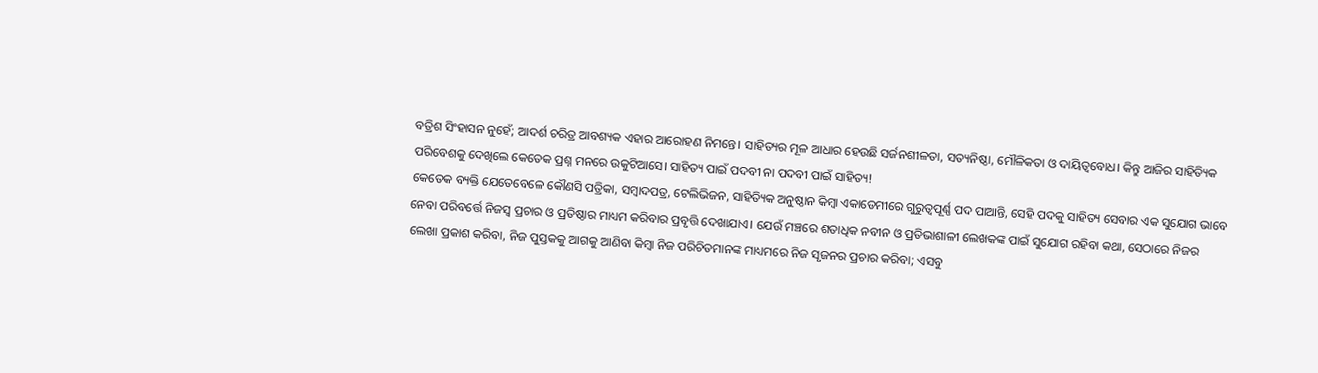ବତ୍ରିଶ ସିଂହାସନ ନୁହେଁ; ଆଦର୍ଶ ଚରିତ୍ର ଆବଶ୍ୟକ ଏହାର ଆରୋହଣ ନିମନ୍ତେ। ସାହିତ୍ୟର ମୂଳ ଆଧାର ହେଉଛି ସର୍ଜନଶୀଳତା, ସତ୍ୟନିଷ୍ଠା, ମୌଳିକତା ଓ ଦାୟିତ୍ୱବୋଧ। କିନ୍ତୁ ଆଜିର ସାହିତ୍ୟିକ ପରିବେଶକୁ ଦେଖିଲେ କେତେକ ପ୍ରଶ୍ନ ମନରେ ଉକୁଟିଆସେ। ସାହିତ୍ୟ ପାଇଁ ପଦବୀ ନା ପଦବୀ ପାଇଁ ସାହିତ୍ୟ!
କେତେକ ବ୍ୟକ୍ତି ଯେତେବେଳେ କୌଣସି ପତ୍ରିକା, ସମ୍ବାଦପତ୍ର, ଟେଲିଭିଜନ, ସାହିତ୍ୟିକ ଅନୁଷ୍ଠାନ କିମ୍ବା ଏକାଡେମୀରେ ଗୁରୁତ୍ୱପୂର୍ଣ୍ଣ ପଦ ପାଆନ୍ତି, ସେହି ପଦକୁ ସାହିତ୍ୟ ସେବାର ଏକ ସୁଯୋଗ ଭାବେ ନେବା ପରିବର୍ତ୍ତେ ନିଜସ୍ୱ ପ୍ରଚାର ଓ ପ୍ରତିଷ୍ଠାର ମାଧ୍ୟମ କରିବାର ପ୍ରବୃତ୍ତି ଦେଖାଯାଏ। ଯେଉଁ ମଞ୍ଚରେ ଶତାଧିକ ନବୀନ ଓ ପ୍ରତିଭାଶାଳୀ ଲେଖକଙ୍କ ପାଇଁ ସୁଯୋଗ ରହିବା କଥା, ସେଠାରେ ନିଜର ଲେଖା ପ୍ରକାଶ କରିବା, ନିଜ ପୁସ୍ତକକୁ ଆଗକୁ ଆଣିବା କିମ୍ବା ନିଜ ପରିଚିତମାନଙ୍କ ମାଧ୍ୟମରେ ନିଜ ସୃଜନର ପ୍ରଚାର କରିବା; ଏସବୁ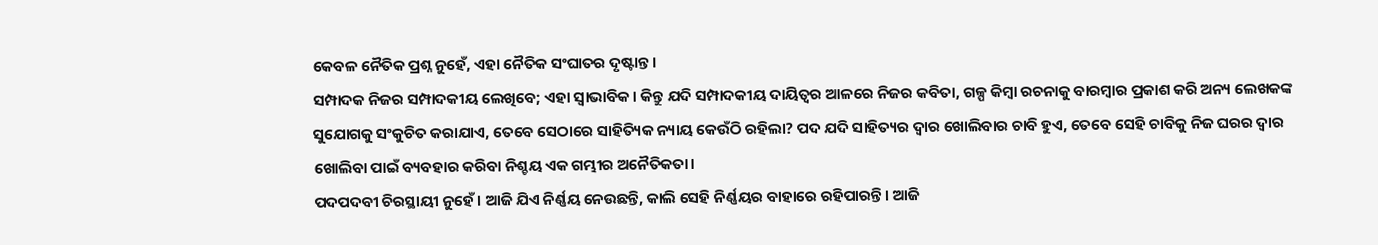କେବଳ ନୈତିକ ପ୍ରଶ୍ନ ନୁହେଁ, ଏହା ନୈତିକ ସଂଘାତର ଦୃଷ୍ଟାନ୍ତ।
ସମ୍ପାଦକ ନିଜର ସମ୍ପାଦକୀୟ ଲେଖିବେ; ଏହା ସ୍ୱାଭାବିକ। କିନ୍ତୁ ଯଦି ସମ୍ପାଦକୀୟ ଦାୟିତ୍ୱର ଆଳରେ ନିଜର କବିତା, ଗଳ୍ପ କିମ୍ବା ରଚନାକୁ ବାରମ୍ବାର ପ୍ରକାଶ କରି ଅନ୍ୟ ଲେଖକଙ୍କ ସୁଯୋଗକୁ ସଂକୁଚିତ କରାଯାଏ, ତେବେ ସେଠାରେ ସାହିତ୍ୟିକ ନ୍ୟାୟ କେଉଁଠି ରହିଲା? ପଦ ଯଦି ସାହିତ୍ୟର ଦ୍ୱାର ଖୋଲିବାର ଚାବି ହୁଏ, ତେବେ ସେହି ଚାବିକୁ ନିଜ ଘରର ଦ୍ୱାର ଖୋଲିବା ପାଇଁ ବ୍ୟବହାର କରିବା ନିଶ୍ଚୟ ଏକ ଗମ୍ଭୀର ଅନୈତିକତା।
ପଦପଦବୀ ଚିରସ୍ଥାୟୀ ନୁହେଁ। ଆଜି ଯିଏ ନିର୍ଣ୍ଣୟ ନେଉଛନ୍ତି, କାଲି ସେହି ନିର୍ଣ୍ଣୟର ବାହାରେ ରହିପାରନ୍ତି। ଆଜି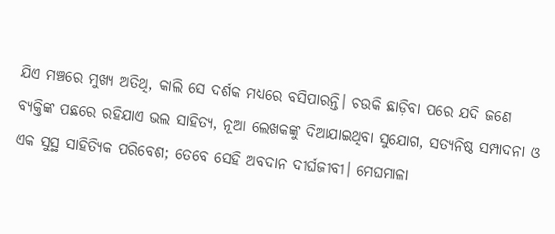ଯିଏ ମଞ୍ଚରେ ମୁଖ୍ୟ ଅତିଥି, କାଲି ସେ ଦର୍ଶକ ମଧ୍ୟରେ ବସିପାରନ୍ତି। ଚଉକି ଛାଡ଼ିବା ପରେ ଯଦି ଜଣେ ବ୍ୟକ୍ତିଙ୍କ ପଛରେ ରହିଯାଏ ଭଲ ସାହିତ୍ୟ, ନୂଆ ଲେଖକଙ୍କୁ ଦିଆଯାଇଥିବା ସୁଯୋଗ, ସତ୍ୟନିଷ୍ଠ ସମ୍ପାଦନା ଓ ଏକ ସୁସ୍ଥ ସାହିତ୍ୟିକ ପରିବେଶ; ତେବେ ସେହି ଅବଦାନ ଦୀର୍ଘଜୀବୀ। ମେଘମାଳା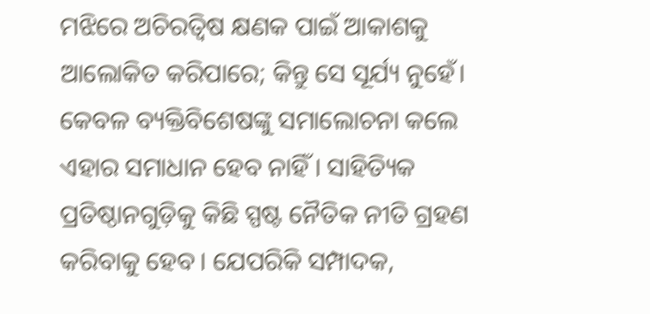ମଝିରେ ଅଚିରତ୍ୱିଷ କ୍ଷଣକ ପାଇଁ ଆକାଶକୁ ଆଲୋକିତ କରିପାରେ; କିନ୍ତୁ ସେ ସୂର୍ଯ୍ୟ ନୁହେଁ।
କେବଳ ବ୍ୟକ୍ତିବିଶେଷଙ୍କୁ ସମାଲୋଚନା କଲେ ଏହାର ସମାଧାନ ହେବ ନାହିଁ। ସାହିତ୍ୟିକ ପ୍ରତିଷ୍ଠାନଗୁଡ଼ିକୁ କିଛି ସ୍ପଷ୍ଟ ନୈତିକ ନୀତି ଗ୍ରହଣ କରିବାକୁ ହେବ। ଯେପରିକି ସମ୍ପାଦକ,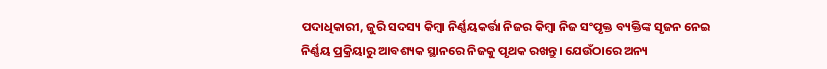ପଦାଧିକାରୀ, ଜୁରି ସଦସ୍ୟ କିମ୍ବା ନିର୍ଣ୍ଣୟକର୍ତ୍ତା ନିଜର କିମ୍ବା ନିଜ ସଂପୃକ୍ତ ବ୍ୟକ୍ତିଙ୍କ ସୃଜନ ନେଇ ନିର୍ଣ୍ଣୟ ପ୍ରକ୍ରିୟାରୁ ଆବଶ୍ୟକ ସ୍ଥାନରେ ନିଜକୁ ପୃଥକ ରଖନ୍ତୁ। ଯେଉଁଠାରେ ଅନ୍ୟ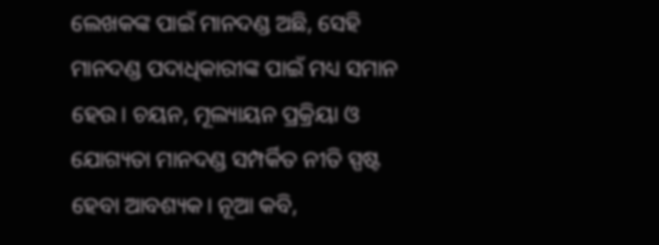ଲେଖକଙ୍କ ପାଇଁ ମାନଦଣ୍ଡ ଅଛି, ସେହି ମାନଦଣ୍ଡ ପଦାଧିକାରୀଙ୍କ ପାଇଁ ମଧ୍ୟ ସମାନ ହେଉ। ଚୟନ, ମୂଲ୍ୟାୟନ ପ୍ରକ୍ରିୟା ଓ ଯୋଗ୍ୟତା ମାନଦଣ୍ଡ ସମ୍ପର୍କିତ ନୀତି ସ୍ପଷ୍ଟ ହେବା ଆବଶ୍ୟକ। ନୂଆ କବି,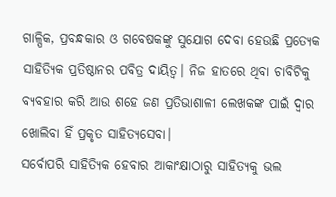ଗାଳ୍ପିକ, ପ୍ରବନ୍ଧକାର ଓ ଗବେଷକଙ୍କୁ ସୁଯୋଗ ଦେବା ହେଉଛି ପ୍ରତ୍ୟେକ ସାହିତ୍ୟିକ ପ୍ରତିଷ୍ଠାନର ପବିତ୍ର ଦାୟିତ୍ୱ। ନିଜ ହାତରେ ଥିବା ଚାବିଟିକୁ ବ୍ୟବହାର କରି ଆଉ ଶହେ ଜଣ ପ୍ରତିଭାଶାଳୀ ଲେଖକଙ୍କ ପାଇଁ ଦ୍ୱାର ଖୋଲିବା ହିଁ ପ୍ରକୃତ ସାହିତ୍ୟସେବା।
ସର୍ବୋପରି ସାହିତ୍ୟିକ ହେବାର ଆକାଂକ୍ଷାଠାରୁ ସାହିତ୍ୟକୁ ଭଲ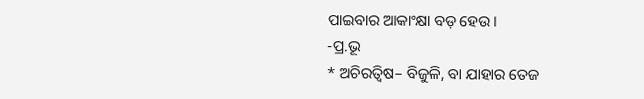ପାଇବାର ଆକାଂକ୍ଷା ବଡ଼ ହେଉ।
-ପ୍ର.ଭୂ
* ଅଚିରତ୍ୱିଷ– ବିଜୁଳି, ବା ଯାହାର ତେଜ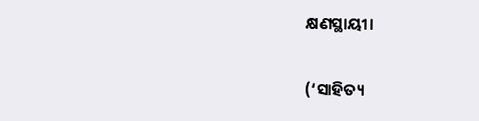କ୍ଷଣସ୍ଥାୟୀ।

(‘ସାହିତ୍ୟ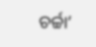ଚର୍ଚ୍ଚା’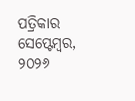ପତ୍ରିକାର ସେପ୍ଟେମ୍ବର, ୨୦୨୬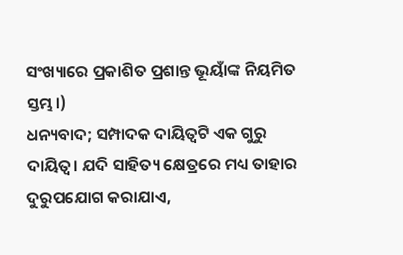ସଂଖ୍ୟାରେ ପ୍ରକାଶିତ ପ୍ରଶାନ୍ତ ଭୂୟାଁଙ୍କ ନିୟମିତ ସ୍ତମ୍ଭ।)
ଧନ୍ୟବାଦ; ସମ୍ପାଦକ ଦାୟିତ୍ଵଟି ଏକ ଗୁରୁ ଦାୟିତ୍ଵ। ଯଦି ସାହିତ୍ୟ କ୍ଷେତ୍ରରେ ମଧ୍ୟ ତାହାର ଦୁରୁପଯୋଗ କରାଯାଏ,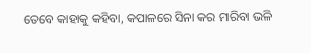ତେବେ କାହାକୁ କହିବା, କପାଳରେ ସିନା କର ମାରିବା ଭଳି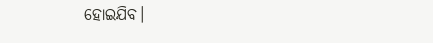ହୋଇଯିବ।